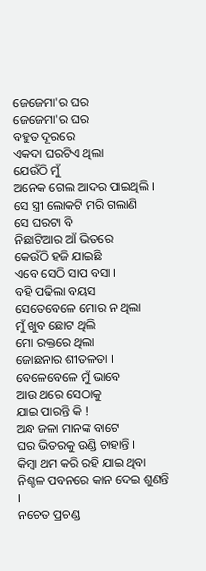ଜେଜେମା'ର ଘର
ଜେଜେମା'ର ଘର
ବହୁତ ଦୂରରେ
ଏକଦା ଘରଟିଏ ଥିଲା
ଯେଉଁଠି ମୁଁ
ଅନେକ ଗେଲ ଆଦର ପାଇଥିଲି ।
ସେ ସ୍ତ୍ରୀ ଲୋକଟି ମରି ଗଲାଣି
ସେ ଘରଟା ବି
ନିଛାଟିଆର ଆଁ ଭିତରେ
କେଉଁଠି ହଜି ଯାଇଛି
ଏବେ ସେଠି ସାପ ବସା ।
ବହି ପଢିଲା ବୟସ
ସେତେବେଳେ ମୋର ନ ଥିଲା
ମୁଁ ଖୁବ ଛୋଟ ଥିଲି
ମୋ ରକ୍ତରେ ଥିଲା
ଜୋଛନାର ଶୀତଳତା ।
ବେଳେବେଳେ ମୁଁ ଭାବେ
ଆଉ ଥରେ ସେଠାକୁ
ଯାଇ ପାରନ୍ତି କି !
ଅନ୍ଧ ଜଳା ମାନଙ୍କ ବାଟେ
ଘର ଭିତରକୁ ଉଣ୍ଡି ଚାହାନ୍ତି ।
କିମ୍ବା ଥମ କରି ରହି ଯାଇ ଥିବା
ନିଶ୍ଚଳ ପବନରେ କାନ ଦେଇ ଶୁଣନ୍ତି ।
ନଚେତ ପ୍ରଚଣ୍ଡ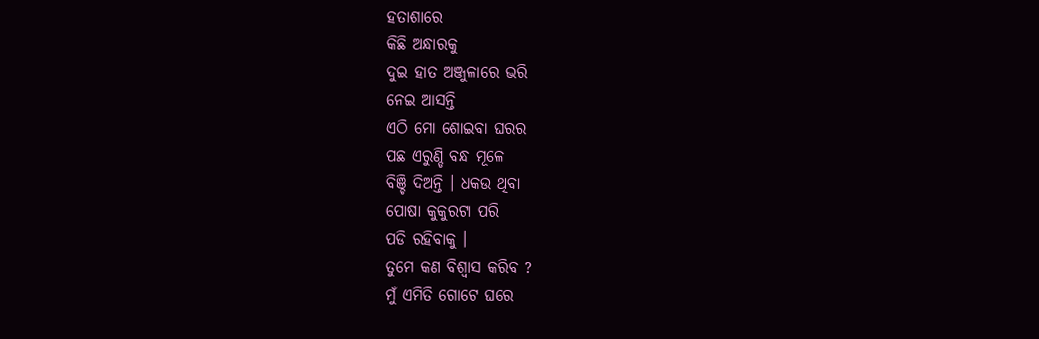ହତାଶାରେ
କିଛି ଅନ୍ଧାରକୁ
ଦୁଇ ହାତ ଅଞ୍ଜୁଳାରେ ଭରି
ନେଇ ଆସନ୍ତି
ଏଠି ମୋ ଶୋଇବା ଘରର
ପଛ ଏରୁଣ୍ଡି ବନ୍ଧ ମୂଳେ
ବିଞ୍ଚି ଦିଅନ୍ତି । ଧକଉ ଥିବା
ପୋଷା କୁକୁରଟା ପରି
ପଡି ରହିବାକୁ ।
ତୁମେ କଣ ବିଶ୍ୱାସ କରିବ ?
ମୁଁ ଏମିତି ଗୋଟେ ଘରେ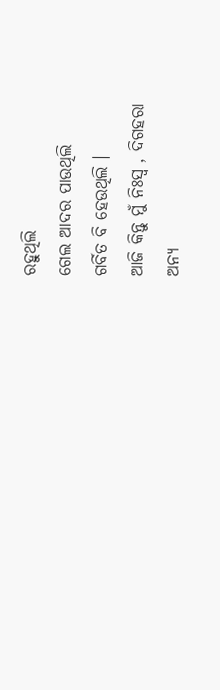ରହୁଥିଲି
ଗେଲ ଆଦର ପାଉଥିଲି
ଗର୍ବିତ ବି ହେଉଥିଲି ।
ଆଜି କିନ୍ତୁ ମୁଁ ନିଃସ୍ଵ , ଦିଗହରା
ଅନ୍ୟ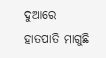ଦୁଆରେ ହାତପାତି ମାଗୁଛି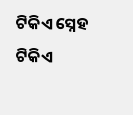ଟିକିଏ ସ୍ନେହ
ଟିକିଏ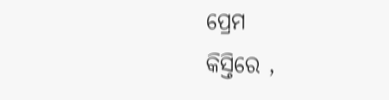ପ୍ରେମ
କିସ୍ତିରେ ,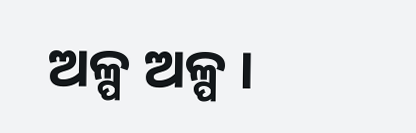ଅଳ୍ପ ଅଳ୍ପ ।